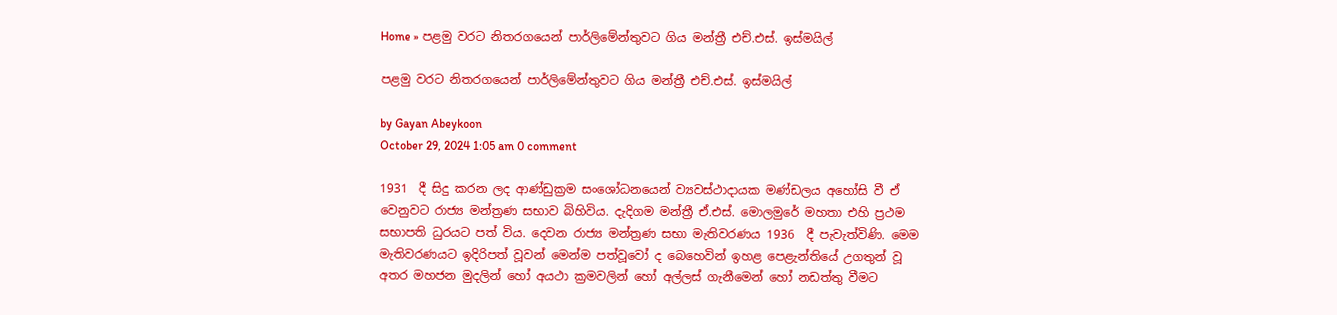Home » පළමු වරට නිතරගයෙන් පාර්ලිමේන්තුවට ගිය මන්ත්‍රී එච්.එස්. ඉස්මයිල්

පළමු වරට නිතරගයෙන් පාර්ලිමේන්තුවට ගිය මන්ත්‍රී එච්.එස්. ඉස්මයිල්

by Gayan Abeykoon
October 29, 2024 1:05 am 0 comment

1931  දී සිදු කරන ලද ආණ්ඩුක්‍රම සංශෝධනයෙන් ව්‍යවස්ථාදායක මණ්ඩලය අහෝසි වී ඒ වෙනුවට රාජ්‍ය මන්ත්‍රණ සභාව බිහිවිය. දැදිගම මන්ත්‍රී ඒ.එස්. මොලමුරේ මහතා එහි ප්‍රථම සභාපති ධුරයට පත් විය. දෙවන රාජ්‍ය මන්ත්‍රණ සභා මැතිවරණය 1936  දී පැවැත්විණි. මෙම මැතිවරණයට ඉදිරිපත් වූවන් මෙන්ම පත්වූවෝ ද බෙහෙවින් ඉහළ පෙළැන්තියේ උගතුන් වූ අතර මහජන මුදලින් හෝ අයථා ක්‍රමවලින් හෝ අල්ලස් ගැනීමෙන් හෝ නඩත්තු වීමට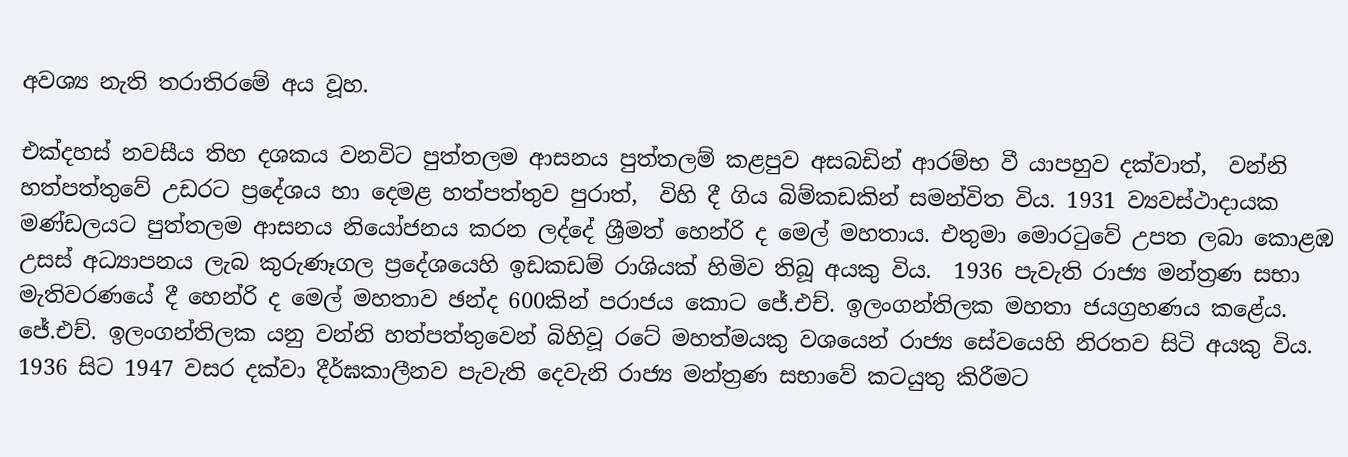අවශ්‍ය නැති තරාතිරමේ අය වූහ.

එක්දහස් නවසීය තිහ දශකය වනවිට පුත්තලම ආසනය පුත්තලම් කළපුව අසබඩින් ආරම්භ වී යාපහුව දක්වාත්,  වන්නි හත්පත්තුවේ උඩරට ප්‍රදේශය හා දෙමළ හත්පත්තුව පුරාත්,  විහි දී ගිය බිම්කඩකින් සමන්විත විය. 1931 ව්‍යවස්ථාදායක මණ්ඩලයට පුත්තලම ආසනය නියෝජනය කරන ලද්දේ ශ්‍රීමත් හෙන්රි ද මෙල් මහතාය. එතුමා මොරටුවේ උපත ලබා කොළඹ උසස් අධ්‍යාපනය ලැබ කුරුණෑගල ප්‍රදේශයෙහි ඉඩකඩම් රාශියක් හිමිව තිබූ අයකු විය.  1936 පැවැති රාජ්‍ය මන්ත්‍රණ සභා මැතිවරණයේ දී හෙන්රි ද මෙල් මහතාව ඡන්ද 600කින් පරාජය කොට ජේ.එච්. ඉලංගන්තිලක මහතා ජයග්‍රහණය කළේය. ජේ.එච්. ඉලංගන්තිලක යනු වන්නි හත්පත්තුවෙන් බිහිවූ රටේ මහත්මයකු වශයෙන් රාජ්‍ය සේවයෙහි නිරතව සිටි අයකු විය. 1936 සිට 1947 වසර දක්වා දීර්ඝකාලීනව පැවැති දෙවැනි රාජ්‍ය මන්ත්‍රණ සභාවේ කටයුතු කිරීමට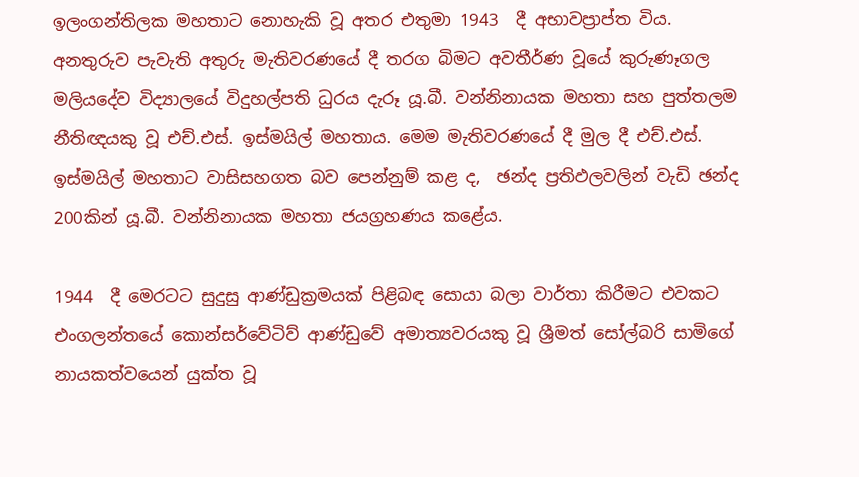ඉලංගන්තිලක මහතාට නොහැකි වූ අතර එතුමා 1943  දී අභාවප්‍රාප්ත විය. අනතුරුව පැවැති අතුරු මැතිවරණයේ දී තරග බිමට අවතීර්ණ වූයේ කුරුණෑගල මලියදේව විද්‍යාලයේ විදුහල්පති ධුරය දැරූ යූ.බී. වන්නිනායක මහතා සහ පුත්තලම නීතිඥයකු වූ එච්.එස්. ඉස්මයිල් මහතාය. මෙම මැතිවරණයේ දී මුල දී එච්.එස්. ඉස්මයිල් මහතාට වාසිසහගත බව පෙන්නුම් කළ ද,  ඡන්ද ප්‍රතිඵලවලින් වැඩි ඡන්ද 200කින් යූ.බී. වන්නිනායක මහතා ජයග්‍රහණය කළේය.

1944  දී මෙරටට සුදුසු ආණ්ඩුක්‍රමයක් පිළිබඳ සොයා බලා වාර්තා කිරීමට එවකට එංගලන්තයේ කොන්සර්වේටිව් ආණ්ඩුවේ අමාත්‍යවරයකු වූ ශ්‍රීමත් සෝල්බරි සාමිගේ නායකත්වයෙන් යුක්ත වූ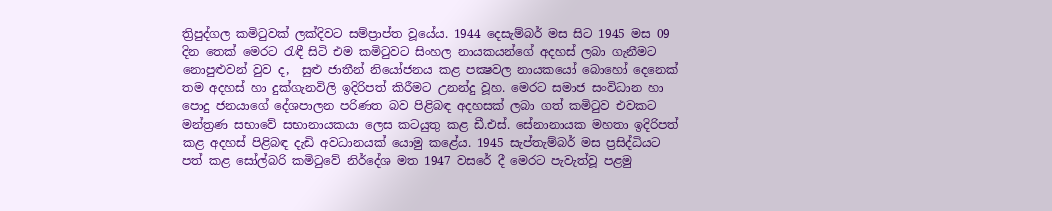ත්‍රිපුද්ගල කමිටුවක් ලක්දිවට සම්ප්‍රාප්ත වූයේය. 1944 දෙසැම්බර් මස සිට 1945 මස 09 දින තෙක් මෙරට රැඳී සිටි එම කමිටුවට සිංහල නායකයන්ගේ අදහස් ලබා ගැනීමට නොපුළුවන් වුව ද,  සුළු ජාතීන් නියෝජනය කළ පක්‍ෂවල නායකයෝ බොහෝ දෙනෙක් තම අදහස් හා දුක්ගැනවිලි ඉදිරිපත් කිරීමට උනන්දු වූහ. මෙරට සමාජ සංවිධාන හා පොදු ජනයාගේ දේශපාලන පරිණත බව පිළිබඳ අදහසක් ලබා ගත් කමිටුව එවකට මන්ත්‍රණ සභාවේ සභානායකයා ලෙස කටයුතු කළ ඩී.එස්. සේනානායක මහතා ඉදිරිපත් කළ අදහස් පිළිබඳ දැඩි අවධානයක් යොමු කළේය. 1945 සැප්තැම්බර් මස ප්‍රසිද්ධියට පත් කළ සෝල්බරි කමිටුවේ නිර්දේශ මත 1947 වසරේ දී මෙරට පැවැත්වූ පළමු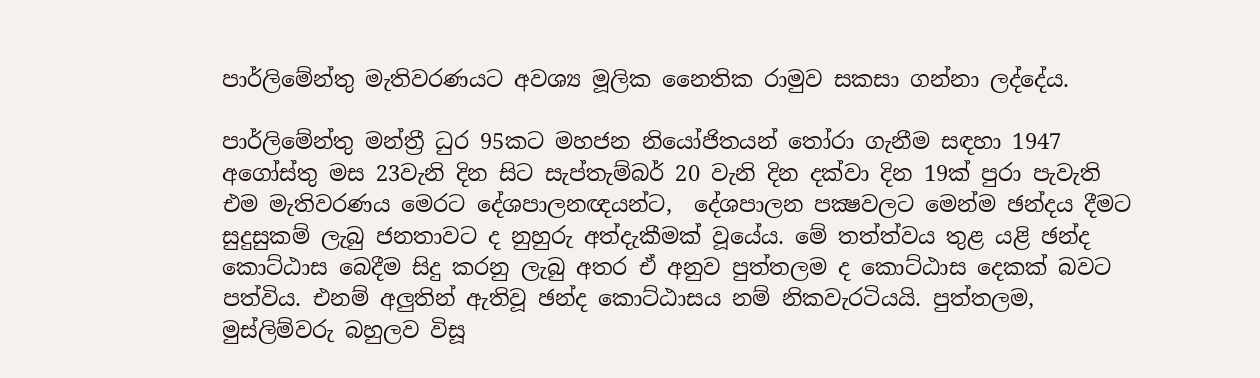පාර්ලිමේන්තු මැතිවරණයට අවශ්‍ය මූලික නෛතික රාමුව සකසා ගන්නා ලද්දේය.

පාර්ලිමේන්තු මන්ත්‍රී ධුර 95කට මහජන නියෝජිතයන් තෝරා ගැනීම සඳහා 1947 අගෝස්තු මස 23වැනි දින සිට සැප්තැම්බර් 20 වැනි දින දක්වා දින 19ක් පුරා පැවැති එම මැතිවරණය මෙරට දේශපාලනඥයන්ට,  දේශපාලන පක්‍ෂවලට මෙන්ම ඡන්දය දීමට සුදුසුකම් ලැබු ජනතාවට ද නුහුරු අත්දැකීමක් වූයේය. මේ තත්ත්වය තුළ යළි ඡන්ද කොට්ඨාස බෙදීම සිදු කරනු ලැබු අතර ඒ අනුව පුත්තලම ද කොට්ඨාස දෙකක් බවට පත්විය. එනම් අලුතින් ඇතිවූ ඡන්ද කොට්ඨාසය නම් නිකවැරටියයි. පුත්තලම,  මුස්ලිම්වරු බහුලව විසූ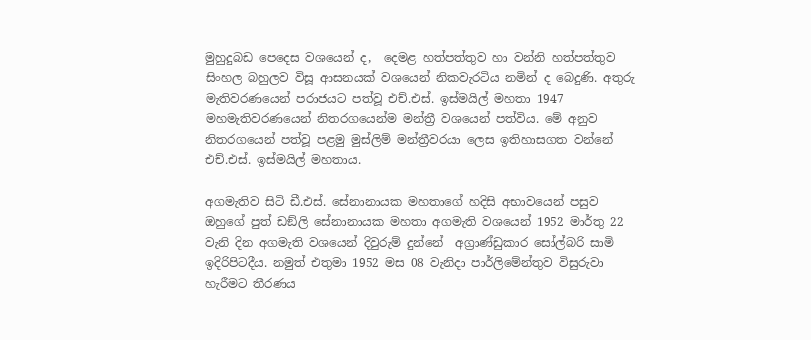මුහුදුබඩ පෙදෙස වශයෙන් ද,  දෙමළ හත්පත්තුව හා වන්නි හත්පත්තුව සිංහල බහුලව විසූ ආසනයක් වශයෙන් නිකවැරටිය නමින් ද බෙදුණි. අතුරු මැතිවරණයෙන් පරාජයට පත්වූ එච්.එස්. ඉස්මයිල් මහතා 1947 මහමැතිවරණයෙන් නිතරගයෙන්ම මන්ත්‍රී වශයෙන් පත්විය. මේ අනුව නිතරගයෙන් පත්වූ පළමු මුස්ලිම් මන්ත්‍රීවරයා ලෙස ඉතිහාසගත වන්නේ එච්.එස්. ඉස්මයිල් මහතාය.

අගමැතිව සිටි ඩී.එස්. සේනානායක මහතාගේ හදිසි අභාවයෙන් පසුව ඔහුගේ පුත් ඩඞ්ලි සේනානායක මහතා අගමැති වශයෙන් 1952 මාර්තු 22 වැනි දින අගමැති වශයෙන් දිවුරුම් දුන්නේ  අග්‍රාණ්ඩුකාර සෝල්බරි සාමි ඉදිරිපිටදීය. නමුත් එතුමා 1952 මස 08 වැනිදා පාර්ලිමේන්තුව විසුරුවා හැරීමට තීරණය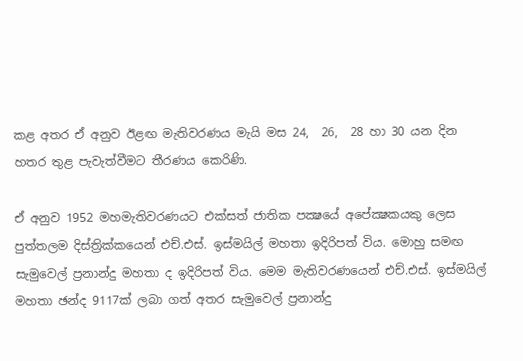කළ අතර ඒ අනුව ඊළඟ මැතිවරණය මැයි මස 24,  26,  28 හා 30 යන දින හතර තුළ පැවැත්වීමට තීරණය කෙරිණි.

ඒ අනුව 1952 මහමැතිවරණයට එක්සත් ජාතික පක්‍ෂයේ අපේක්‍ෂකයකු ලෙස පුත්තලම දිස්ත්‍රික්කයෙන් එච්.එස්. ඉස්මයිල් මහතා ඉදිරිපත් විය. මොහු සමඟ සැමුවෙල් ප්‍රනාන්දු මහතා ද ඉදිරිපත් විය. මෙම මැතිවරණයෙන් එච්.එස්. ඉස්මයිල් මහතා ඡන්ද 9117ක් ලබා ගත් අතර සැමුවෙල් ප්‍රනාන්දු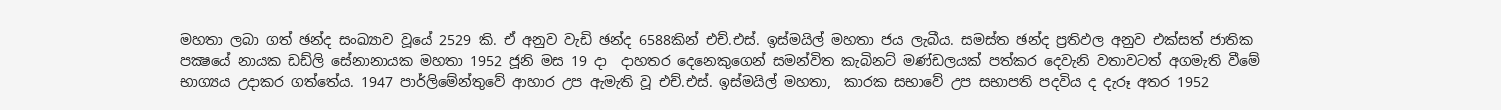මහතා ලබා ගත් ඡන්ද සංඛ්‍යාව වූයේ 2529 කි. ඒ අනුව වැඩි ඡන්ද 6588කින් එච්.එස්. ඉස්මයිල් මහතා ජය ලැබීය. සමස්ත ඡන්ද ප්‍රතිඵල අනුව එක්සත් ජාතික පක්‍ෂයේ නායක ඩඩ්ලි සේනානායක මහතා 1952 ජූනි මස 19 දා  දාහතර දෙනෙකුගෙන් සමන්විත කැබිනට් මණ්ඩලයක් පත්කර දෙවැනි වතාවටත් අගමැති වීමේ භාග්‍යය උදාකර ගත්තේය. 1947 පාර්ලිමේන්තුවේ ආහාර උප ඇමැති වූ එච්.එස්. ඉස්මයිල් මහතා,  කාරක සභාවේ උප සභාපති පදවිය ද දැරූ අතර 1952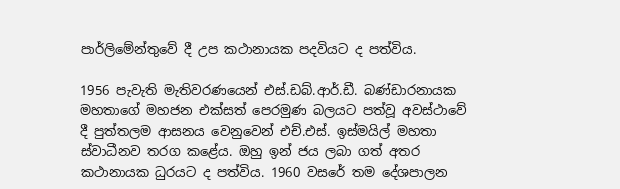පාර්ලිමේන්තුවේ දී උප කථානායක පදවියට ද පත්විය.

1956 පැවැති මැතිවරණයෙන් එස්.ඩබ්.ආර්.ඩී. බණ්ඩාරනායක මහතාගේ මහජන එක්සත් පෙරමුණ බලයට පත්වූ අවස්ථාවේ දී පුත්තලම ආසනය වෙනුවෙන් එච්.එස්. ඉස්මයිල් මහතා ස්වාධීනව තරග කළේය. ඔහු ඉන් ජය ලබා ගත් අතර කථානායක ධුරයට ද පත්විය. 1960 වසරේ තම දේශපාලන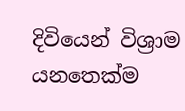දිවියෙන් විශ්‍රාම යනතෙක්ම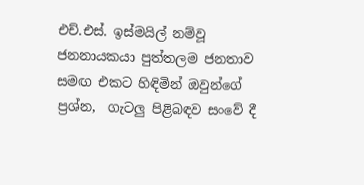එච්.එස්. ඉස්මයිල් නම්වූ ජනනායකයා පුත්තලම ජනතාව සමඟ එකට හිඳිමින් ඔවුන්ගේ ප්‍රශ්න,  ගැටලු පිළිබඳව සංවේ දී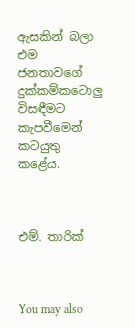ඇසකින් බලා එම ජනතාවගේ දුක්කම්කටොලු විසඳීමට කැපවීමෙන් කටයුතු කළේය.



එම්. තාරික්



You may also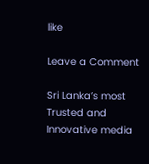like

Leave a Comment

Sri Lanka’s most Trusted and Innovative media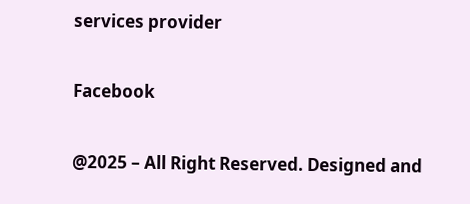services provider

Facebook

@2025 – All Right Reserved. Designed and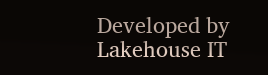Developed by Lakehouse IT